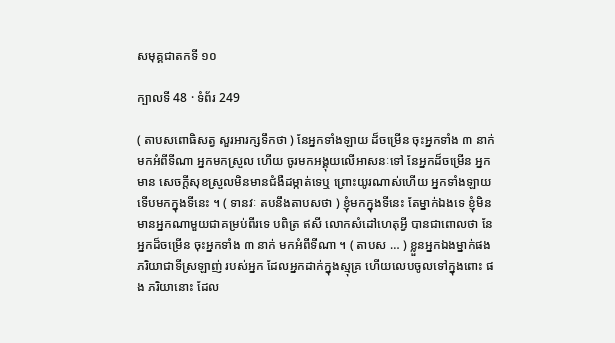សមុគ្គជាតកទី ១០

ក្បាលទី 48 · ទំព័រ 249

( តាបសពោធិសត្វ សួរអារក្សទឹកថា ) នែអ្នកទាំងឡាយ ដ៏ចម្រើន ចុះអ្នកទាំង ៣ នាក់មកអំពីទីណា អ្នកមកស្រួល ហើយ ចូរមកអង្គុយលើអាសនៈទៅ នែអ្នកដ៏ចម្រើន អ្នកមាន សេចក្តីសុខស្រួលមិនមានជំងឺដម្កាត់ទេឬ ព្រោះយូរណាស់ហើយ អ្នកទាំងឡាយ ទើបមកក្នុងទីនេះ ។ ( ទានវៈ តបនឹងតាបសថា ) ខ្ញុំមកក្នុងទីនេះ តែម្នាក់ឯងទេ ខ្ញុំមិនមានអ្នកណាមួយជាគម្រប់ពីរទេ បពិត្រ ឥសី លោកសំដៅហេតុអ្វី បានជាពោលថា នែអ្នកដ៏ចម្រើន ចុះអ្នកទាំង ៣ នាក់ មកអំពីទីណា ។ ( តាបស … ) ខ្លួនអ្នកឯងម្នាក់ផង ភរិយាជាទីស្រឡាញ់ របស់អ្នក ដែលអ្នកដាក់ក្នុងស្មុគ្រ ហើយលេបចូលទៅក្នុងពោះ ផង ភរិយានោះ ដែល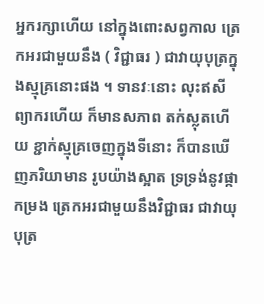អ្នករក្សាហើយ នៅក្នុងពោះសព្វកាល ត្រេកអរជាមួយនឹង ( វិជ្ជាធរ ) ជាវាយុបុត្រក្នុងស្មុគ្រនោះផង ។ ទានវៈនោះ លុះឥសីព្យាករហើយ ក៏មានសភាព តក់ស្លុតហើយ ខ្ជាក់ស្មុគ្រចេញក្នុងទីនោះ ក៏បានឃើញភរិយាមាន រូបយ៉ាងស្អាត ទ្រទ្រង់នូវផ្កាកម្រង ត្រេកអរជាមួយនឹងវិជ្ជាធរ ជាវាយុបុត្រ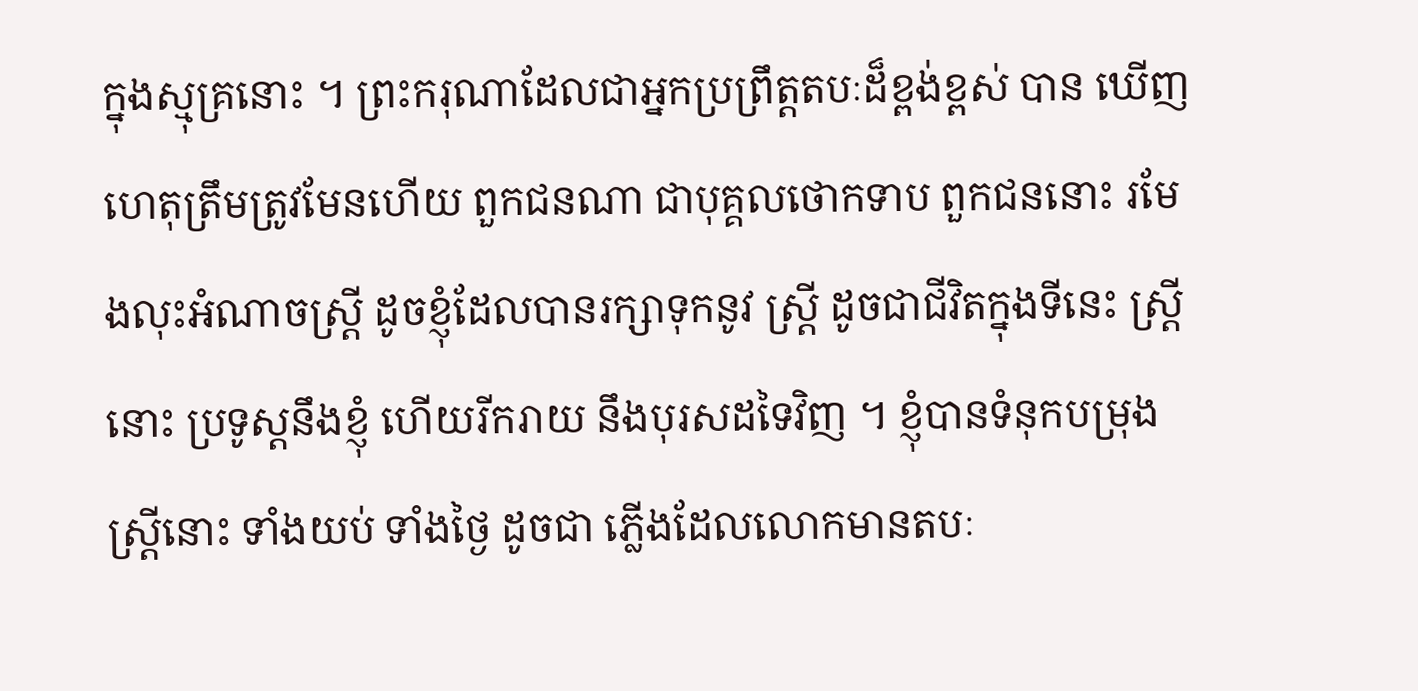ក្នុងស្មុគ្រនោះ ។ ព្រះករុណាដែលជាអ្នកប្រព្រឹត្តតបៈដ៏ខ្ពង់ខ្ពស់ បាន ឃើញហេតុត្រឹមត្រូវមែនហើយ ពួកជនណា ជាបុគ្គលថោកទាប ពួកជននោះ រមែងលុះអំណាចស្ត្រី ដូចខ្ញុំដែលបានរក្សាទុកនូវ ស្ត្រី ដូចជាជីវិតក្នុងទីនេះ ស្ត្រីនោះ ប្រទូស្តនឹងខ្ញុំ ហើយរីករាយ នឹងបុរសដទៃវិញ ។ ខ្ញុំបានទំនុកបម្រុងស្ត្រីនោះ ទាំងយប់ ទាំងថ្ងៃ ដូចជា ភ្លើងដែលលោកមានតបៈ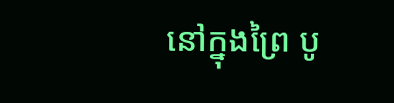នៅក្នុងព្រៃ បូ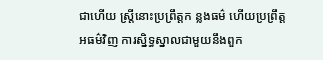ជាហើយ ស្ត្រីនោះប្រព្រឹត្តក ន្លងធម៌ ហើយប្រព្រឹត្តអធម៌វិញ ការស្និទ្ធស្នាលជាមួយនឹងពួក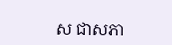ស ជាសភា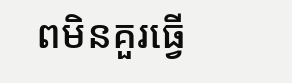ពមិនគួរធ្វើ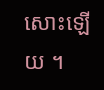សោះឡើយ ។